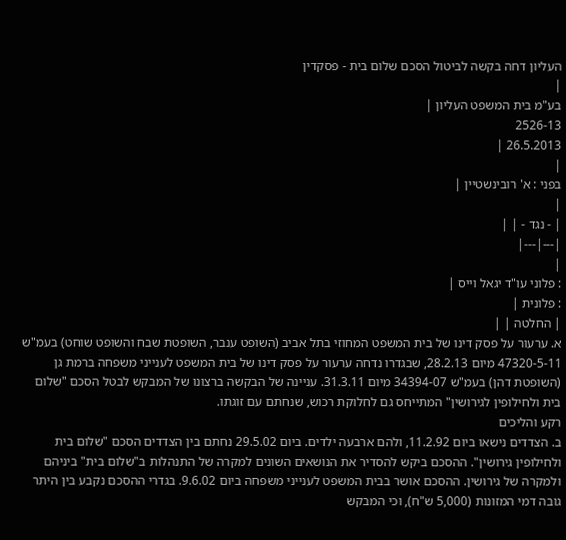העליון דחה בקשה לביטול הסכם שלום בית - פסקדין
|
בע"מ בית המשפט העליון |
2526-13
26.5.2013 |
|
בפני : א' רובינשטיין |
|
| - נגד - | |
|---|---|
|
: פלוני עו"ד יגאל וייס |
: פלונית |
| החלטה | |
א. ערעור על פסק דינו של בית המשפט המחוזי בתל אביב (השופט ענבר, השופטת שבח והשופט שוחט) בעמ"ש 47320-5-11 מיום 28.2.13, שבגדרו נדחה ערעור על פסק דינו של בית המשפט לענייני משפחה ברמת גן (השופטת דהן) בעמ"ש 34394-07 מיום 31.3.11. עניינה של הבקשה ברצונו של המבקש לבטל הסכם "שלום בית ולחילופין לגירושין" המתייחס גם לחלוקת רכוש, שנחתם עם זוגתו.
רקע והליכים
ב. הצדדים נישאו ביום 11.2.92, ולהם ארבעה ילדים. ביום 29.5.02 נחתם בין הצדדים הסכם "שלום בית ולחילופין גירושין". ההסכם ביקש להסדיר את הנושאים השונים למקרה של התנהלות ב"שלום בית" ביניהם ולמקרה של גירושין. ההסכם אושר בבית המשפט לענייני משפחה ביום 9.6.02. בגדרי ההסכם נקבע בין היתר גובה דמי המזונות (5,000 ש"ח), וכי המבקש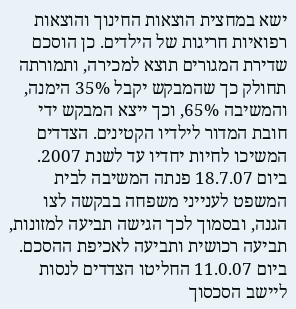ישא במחצית הוצאות החינוך והוצאות רפואיות חריגות של הילדים. כן הוסכם שדירת המגורים תוצא למכירה, ותמורתה תחולק כך שהמבקש יקבל 35% הימנה, והמשיבה 65%, וכך ייצא המבקש ידי חובת המדור לילדיו הקטינים. הצדדים המשיכו לחיות יחדיו עד לשנת 2007. ביום 18.7.07 פנתה המשיבה לבית המשפט לענייני משפחה בבקשה לצו הגנה, ובסמוך לכך הגישה תביעה למזונות, תביעה רכושית ותביעה לאכיפת ההסכם. ביום 11.0.07 החליטו הצדדים לנסות ליישב הסכסוך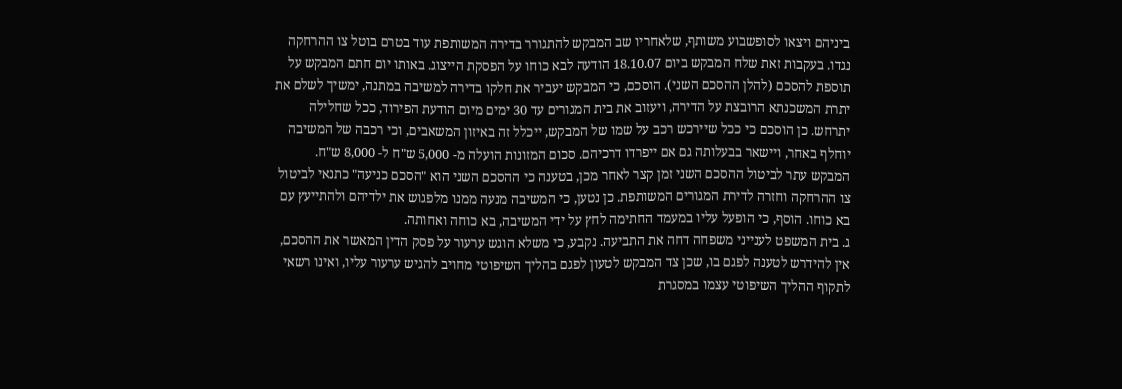ביניהם ויצאו לסופשבוע משותף, שלאחריו שב המבקש להתגורר בדירה המשותפת עוד בטרם בוטל צו ההרחקה נגדו. בעקבות זאת שלח המבקש ביום 18.10.07 הודעה לבא כוחו על הפסקת הייצוג. באותו יום חתם המבקש על תוספת להסכם (להלן ההסכם השני). הוסכם, כי המבקש יעביר את חלקו בדירה למשיבה במתנה, ימשיך לשלם את יתרת המשכנתא הרובצת על הדירה, ויעזוב את בית המגורים עד 30 ימים מיום הודעת הפירוד, ככל שחלילה יתרחש. כן הוסכם כי ככל שיירכש רכב על שמו של המבקש, ייכלל זה באיזון המשאבים, וכי רכבה של המשיבה יוחלף באחר, ויישאר בבעלותה גם אם ייפרדו דרכיהם. סכום המזונות הועלה מ- 5,000 ש"ח ל- 8,000 ש"ח. המבקש עתר לביטול ההסכם השני זמן קצר לאחר מכן, בטענה כי ההסכם השני הוא "הסכם כניעה" כתנאי לביטול צו ההרחקה וחזרה לדירת המגורים המשותפת. כן נטען, כי המשיבה מנעה ממנו מלפגוש את ילדיהם ולהתייעץ עם בא כוחו. הוסף, כי הופעל עליו במעמד החתימה לחץ על ידי המשיבה, בא כוחה ואחותה.
ג. בית המשפט לענייני משפחה דחה את התביעה. נקבע, כי משלא הוגש ערעור על פסק הדין המאשר את ההסכם, אין להידרש לטענה לפגם בו, שכן צד המבקש לטעון לפגם בהליך השיפוטי מחויב להגיש ערעור עליו, ואינו רשאי לתקוף ההליך השיפוטי עצמו במסגרת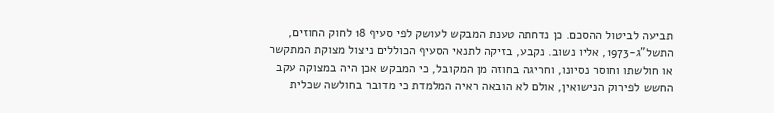תביעה לביטול ההסכם. כן נדחתה טענת המבקש לעושק לפי סעיף 18 לחוק החוזים, התשל"ג-1973, אליו נשוב. נקבע, בזיקה לתנאי הסעיף הכוללים ניצול מצוקת המתקשר או חולשתו וחוסר נסיונו, וחריגה בחוזה מן המקובל, כי המבקש אכן היה במצוקה עקב החשש לפירוק הנישואין, אולם לא הובאה ראיה המלמדת כי מדובר בחולשה שכלית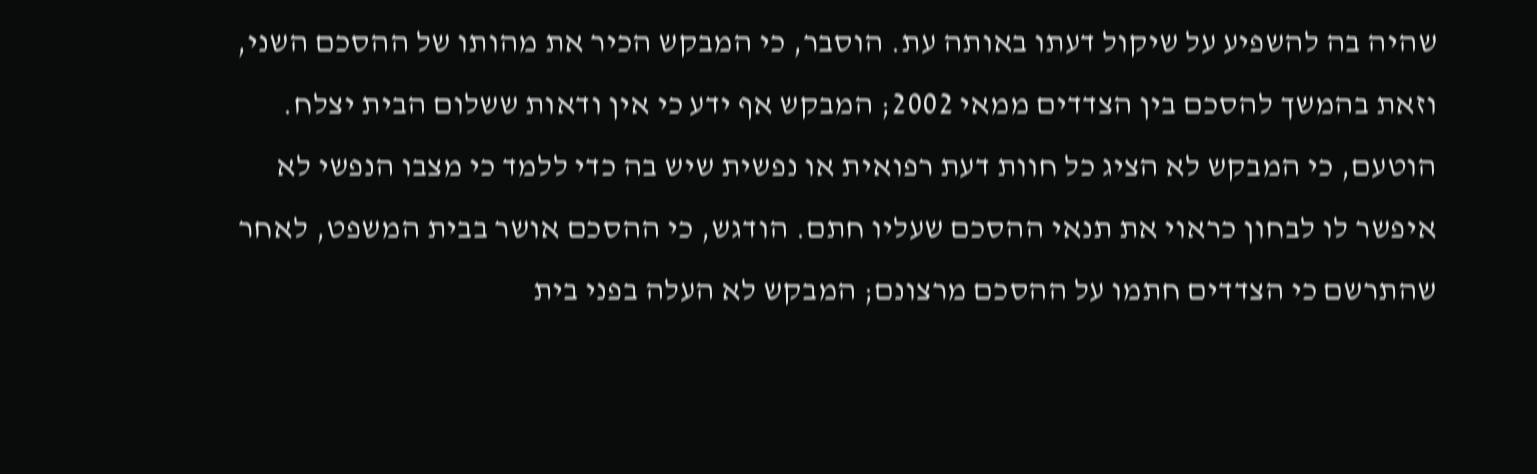שהיה בה להשפיע על שיקול דעתו באותה עת. הוסבר, כי המבקש הכיר את מהותו של ההסכם השני, וזאת בהמשך להסכם בין הצדדים ממאי 2002; המבקש אף ידע כי אין ודאות ששלום הבית יצלח. הוטעם, כי המבקש לא הציג כל חוות דעת רפואית או נפשית שיש בה כדי ללמד כי מצבו הנפשי לא איפשר לו לבחון כראוי את תנאי ההסכם שעליו חתם. הודגש, כי ההסכם אושר בבית המשפט, לאחר שהתרשם כי הצדדים חתמו על ההסכם מרצונם; המבקש לא העלה בפני בית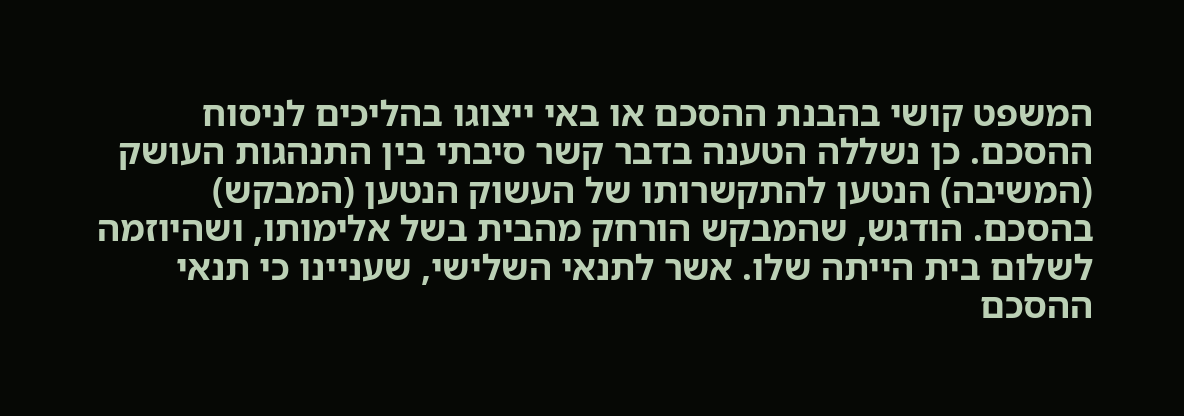המשפט קושי בהבנת ההסכם או באי ייצוגו בהליכים לניסוח ההסכם. כן נשללה הטענה בדבר קשר סיבתי בין התנהגות העושק (המשיבה) הנטען להתקשרותו של העשוק הנטען (המבקש) בהסכם. הודגש, שהמבקש הורחק מהבית בשל אלימותו, ושהיוזמה לשלום בית הייתה שלו. אשר לתנאי השלישי, שעניינו כי תנאי ההסכם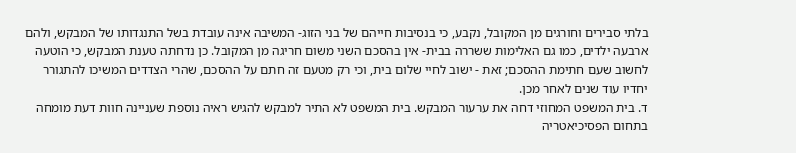בלתי סבירים וחורגים מן המקובל, נקבע, כי בנסיבות חייהם של בני הזוג- המשיבה אינה עובדת בשל התנגדותו של המבקש, ולהם ארבעה ילדים, כמו גם האלימות ששררה בבית- אין בהסכם השני משום חריגה מן המקובל. כן נדחתה טענת המבקש, כי הוטעה לחשוב שעם חתימת ההסכם; זאת - ישוב לחיי שלום בית, וכי רק מטעם זה חתם על ההסכם, שהרי הצדדים המשיכו להתגורר יחדיו עוד שנים לאחר מכן.
ד. בית המשפט המחוזי דחה את ערעור המבקש. בית המשפט לא התיר למבקש להגיש ראיה נוספת שעניינה חוות דעת מומחה בתחום הפסיכיאטריה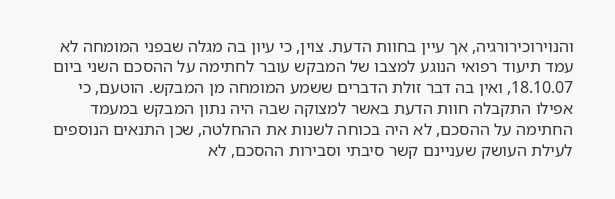והנוירוכירורגיה, אך עיין בחוות הדעת. צוין, כי עיון בה מגלה שבפני המומחה לא עמד תיעוד רפואי הנוגע למצבו של המבקש עובר לחתימה על ההסכם השני ביום 18.10.07, ואין בה דבר זולת הדברים ששמע המומחה מן המבקש. הוטעם, כי אפילו התקבלה חוות הדעת באשר למצוקה שבה היה נתון המבקש במעמד החתימה על ההסכם, לא היה בכוחה לשנות את ההחלטה, שכן התנאים הנוספים לעילת העושק שעניינם קשר סיבתי וסבירות ההסכם, לא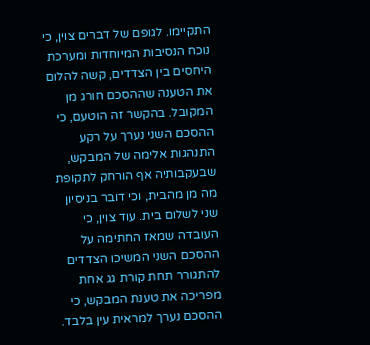התקיימו. לגופם של דברים צוין, כי נוכח הנסיבות המיוחדות ומערכת היחסים בין הצדדים, קשה להלום את הטענה שההסכם חורג מן המקובל. בהקשר זה הוטעם, כי ההסכם השני נערך על רקע התנהגות אלימה של המבקש, שבעקבותיה אף הורחק לתקופת מה מן מהבית, וכי דובר בניסיון שני לשלום בית. עוד צוין, כי העובדה שמאז החתימה על ההסכם השני המשיכו הצדדים להתגורר תחת קורת גג אחת מפריכה את טענת המבקש, כי ההסכם נערך למראית עין בלבד.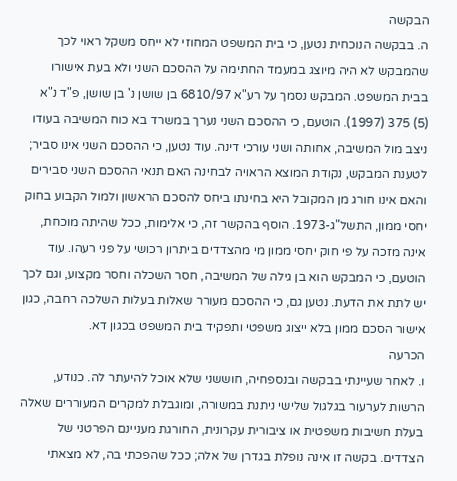הבקשה
ה. בבקשה הנוכחית נטען, כי בית המשפט המחוזי לא ייחס משקל ראוי לכך שהמבקש לא היה מיוצג במעמד החתימה על ההסכם השני ולא בעת אישורו בבית המשפט. המבקש נסמך על רע"א 6810/97 בן שושן נ' בן שושן, פ"ד נ"א (5) 375 (1997). הוטעם, כי ההסכם השני נערך במשרד בא כוח המשיבה בעודו ניצב מול המשיבה, אחותה ושני עורכי דינה. עוד נטען, כי ההסכם השני אינו סביר; לטענת המבקש, נקודת המוצא הראויה לבחינה האם תנאי ההסכם השני סבירים והאם אינו חורג מן המקובל היא בחינתו ביחס להסכם הראשון ולמול הקבוע בחוק יחסי ממון, התשל"ג-1973. הוסף בהקשר זה, כי אלימות, ככל שהיתה מוכחת, אינה מזכה על פי חוק יחסי ממון מי מהצדדים ביתרון רכושי על פני רעהו. עוד הוטעם, כי המבקש הוא בן גילה של המשיבה, חסר השכלה וחסר מקצוע, וגם לכך יש לתת את הדעת. נטען גם, כי ההסכם מעורר שאלות בעלות השלכה רחבה, כגון אישור הסכם ממון בלא ייצוג משפטי ותפקיד בית המשפט בכגון דא.
הכרעה
ו. לאחר שעיינתי בבקשה ובנספחיה, חוששני שלא אוכל להיעתר לה. כנודע, הרשות לערעור בגלגול שלישי ניתנת במשורה, ומוגבלת למקרים המעוררים שאלה בעלת חשיבות משפטית או ציבורית עקרונית, החורגת מעניינם הפרטני של הצדדים. בקשה זו אינה נופלת בגדרן של אלה; ככל שהפכתי בה, לא מצאתי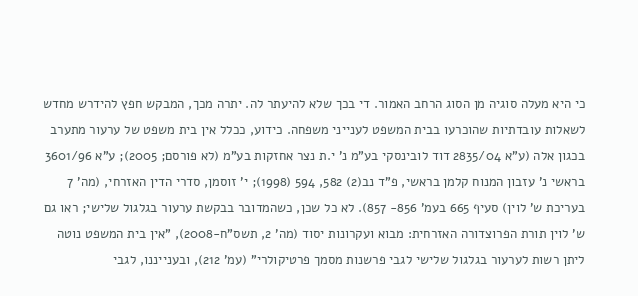כי היא מעלה סוגיה מן הסוג הרחב האמור. די בכך שלא להיעתר לה. יתרה מכך, המבקש חפץ להידרש מחדש לשאלות עובדתיות שהוכרעו בבית המשפט לענייני משפחה. כידוע, ככלל אין בית משפט של ערעור מתערב בכגון אלה (ע"א 2835/04 דוד לובינסקי בע"מ נ' י.ת נצר אחזקות בע"מ (לא פורסם; 2005); ע"א 3601/96 בראשי נ' עזבון המנוח קלמן בראשי, פ"ד נב(2) 582, 594 (1998); י' זוסמן, סדרי הדין האזרחי, (מה' 7 בעריכת ש' לוין) סעיף 665 בעמ' 856- 857). לא כל שכן, כשהמדובר בבקשת ערעור בגלגול שלישי; ראו גם ש' לוין תורת הפרוצדורה האזרחית: מבוא ועקרונות יסוד (מה' 2, תשס"ח-2008), "אין בית המשפט נוטה ליתן רשות לערעור בגלגול שלישי לגבי פרשנות מסמך פרטיקולרי" (עמ' 212), ובענייננו, לגבי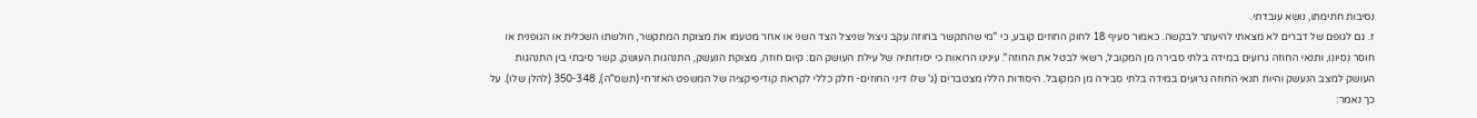נסיבות חתימתו, נושא עובדתי.
ז. גם לגופם של דברים לא מצאתי להיעתר לבקשה. כאמור סעיף 18 לחוק החוזים קובע, כי "מי שהתקשר בחוזה עקב ניצול שניצל הצד השני או אחר מטעמו את מצוקת המתקשר, חולשתו השכלית או הגופנית או חוסר נסיונו, ותנאי החוזה גרועים במידה בלתי סבירה מן המקובל, רשאי לבטל את החוזה". עינינו הרואות כי יסודותיה של עילת העושק הם: קיום חוזה, מצוקת הנעשק, התנהגות העושק, קשר סיבתי בין התנהגות העושק למצב הנעשק והיות תנאי החוזה גרועים במידה בלתי סבירה מן המקובל. היסודות הללו מצטברים (ג' שלו דיני החוזים- חלק כללי לקראת קודיפיקציה של המשפט האזרחי (תשס"ה), 350-348 (להלן שלו). על כך נאמר: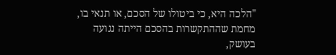"הלכה היא, כי ביטולו של הסכם, או תנאי בו, מחמת שההתקשרות בהסכם הייתה נגועה בעושק,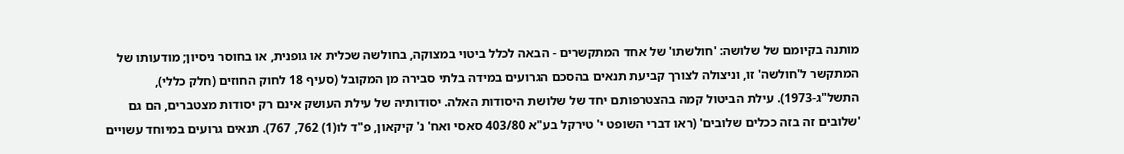מותנה בקיומם של שלושה: 'חולשתו' של אחד המתקשרים - הבאה לכלל ביטוי במצוקה, בחולשה שכלית או גופנית, או בחוסר ניסיון; מודעותו של המתקשר ל'חולשה' זו, וניצולה לצורך קביעת תנאים בהסכם הגרועים במידה בלתי סבירה מן המקובל (סעיף 18 לחוק החוזים (חלק כללי), התשל"ג-1973). עילת הביטול קמה בהצטרפותם יחד של שלושת היסודות האלה. יסודותיה של עילת העושק אינם רק יסודות מצטברים, הם גם 'שלובים זה בזה ככלים שלובים' (ראו דברי השופט י' טירקל בע"א 403/80 סאסי ואח' נ' קיקאון, פ"ד לו(1) 762, 767). תנאים גרועים במיוחד עשויים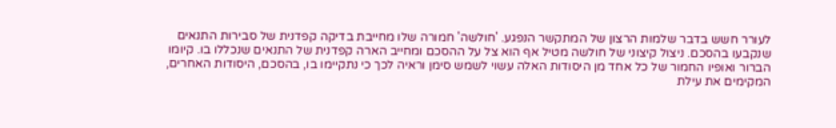לעורר חשש בדבר שלמות הרצון של המתקשר הנפגע. 'חולשה' חמורה שלו מחייבת בדיקה קפדנית של סבירות התנאים שנקבעו בהסכם. ניצול קיצוני של חולשה מטיל אף הוא צל על ההסכם ומחייב הארה קפדנית של התנאים שנכללו בו. קיומו הברור ואופיו החמור של כל אחד מן היסודות האלה עשוי לשמש סימן וראיה לכך כי נתקיימו בו, בהסכם, היסודות האחרים, המקימים את עילת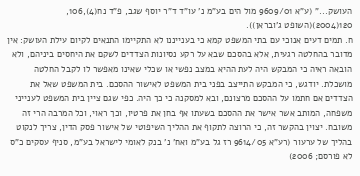העושק..." (ע"א 9609/01 מול הים בע"מ נ' עו"ד ד"ר יוסף שגב, פ"ד נח(4),106, 120(2004)(השופט ג'ובראן)).
ח. תמים דעים אנוכי עם בתי המשפט קמא כי בענייננו לא התקיימו התנאים לקיום עילת העושק: אין מדובר בהחלטה רגעית, אלא בהסכם שבא על רקע נסיונות הצדדים לשקם את היחסים ביניהם, ולא הובאה ראיה כי המבקש היה לעת ההיא במצב נפשי או שכלי שאינו מאפשר לו לקבל החלטה מושכלת. יודגש, כי המבקש התייצב בפני בית המשפט לאישור ההסכם. בית המשפט שאל את הצדדים אם חתמו על ההסכם מרצונם, ובא למסקנה כי כך היה. כפי שגם ציין בית המשפט לענייני משפחה, המותב אשר אישר את ההסכם בשעתו אף בחן את פרטיו, וכך ראוי, וכל המרבה הרי זה משובח. יצוין בהקשר זה, כי הרוצה לתקוף את ההליך השיפוטי של אישור פסק הדין, צריך לנקוט בהליך של ערעור (רע"א 9614/05 רז גל בע"מ ואח' נ' בנק לאומי לישראל בע"מ, סניף עסקים כ"ס לא פורסם; 2006)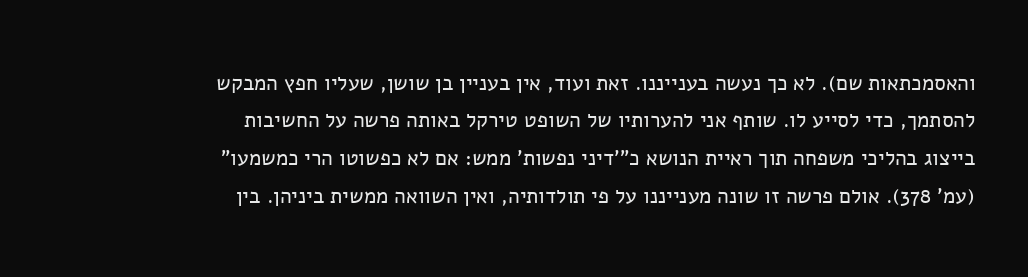והאסמכתאות שם). לא כך נעשה בענייננו. זאת ועוד, אין בעניין בן שושן, שעליו חפץ המבקש להסתמך, כדי לסייע לו. שותף אני להערותיו של השופט טירקל באותה פרשה על החשיבות בייצוג בהליכי משפחה תוך ראיית הנושא כ"'דיני נפשות' ממש: אם לא כפשוטו הרי כמשמעו" (עמ' 378). אולם פרשה זו שונה מענייננו על פי תולדותיה, ואין השוואה ממשית ביניהן. בין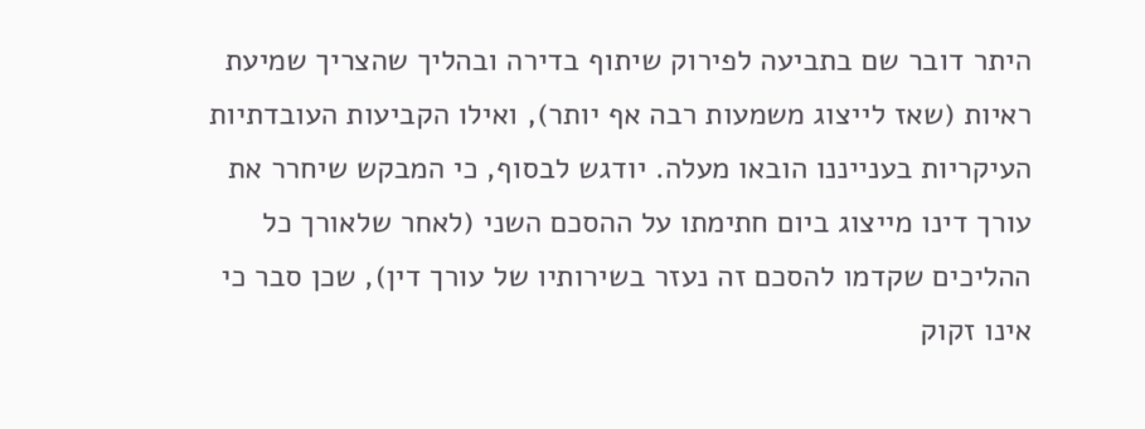היתר דובר שם בתביעה לפירוק שיתוף בדירה ובהליך שהצריך שמיעת ראיות (שאז לייצוג משמעות רבה אף יותר), ואילו הקביעות העובדתיות העיקריות בענייננו הובאו מעלה. יודגש לבסוף, כי המבקש שיחרר את עורך דינו מייצוג ביום חתימתו על ההסכם השני (לאחר שלאורך כל ההליכים שקדמו להסכם זה נעזר בשירותיו של עורך דין), שכן סבר כי אינו זקוק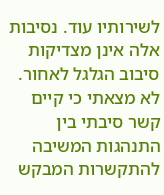לשירותיו עוד. נסיבות אלה אינן מצדיקות סיבוב הגלגל לאחור. לא מצאתי כי קיים קשר סיבתי בין התנהגות המשיבה להתקשרות המבקש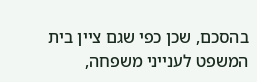בהסכם, שכן כפי שגם ציין בית המשפט לענייני משפחה,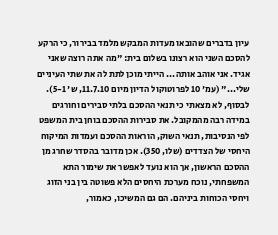עיון בדברים שהובאו מעדות המבקש מלמד בבירור, כי הרקע להסכם השני הוא רצונו בשלום בית: "מה אתה רוצה שאני אגיד. אני אוהב אותה... הייתי מוכן לתת לה את שתי העיניים שלי..." (עמ' 10 לפרוטוקול הדיון מיום 11.7.10, ש' 5-1). לבסוף, לא מצאתי כי תנאי ההסכם בלתי סבירים וחורגים במידה רבה מהמקובל. את סבירות ההסכם בוחן בית המשפט לפי הנסיבות, תנאי השוק, הוראות ההסכם ועמדות המיקוח היחסי של הצדדים (שלו, 350). אכן מדובר בהסדר שחרג מן ההסכם הראשון, אך הוא נועד לאפשר את שימור התא המשפחתי, נוכח מערכת היחסים הלא פשוטה בין בני הזוג ויחסי הכוחות ביניהם. הם גם המשיכו, כאמור,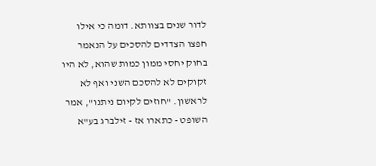לדור שנים בצוותא. דומה כי אילו חפצו הצדדים להסכים על הנאמר בחוק יחסי ממון כמות שהוא, לא היו זקוקים לא להסכם השני ואף לא לראשון. "חוזים לקיום ניתנו", אמר השופט - כתארו אז - זילברג בע"א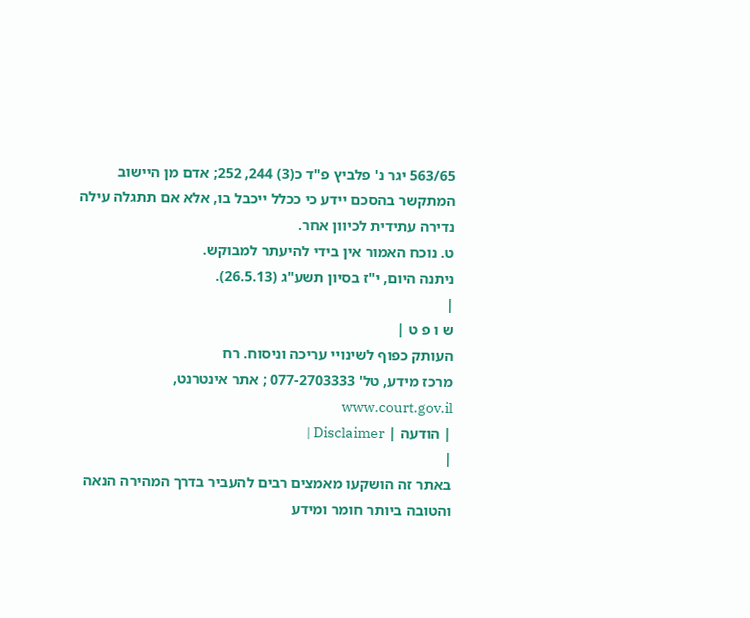563/65 יגר נ' פלביץ פ"ד כ(3) 244, 252; אדם מן היישוב המתקשר בהסכם יידע כי ככלל ייכבל בו, אלא אם תתגלה עילה נדירה עתידית לכיוון אחר.
ט. נוכח האמור אין בידי להיעתר למבוקש.
ניתנה היום, י"ז בסיון תשע"ג (26.5.13).
|
ש ו פ ט |
העותק כפוף לשינויי עריכה וניסוח. רח
מרכז מידע, טל' 077-2703333 ; אתר אינטרנט, www.court.gov.il
| הודעה | Disclaimer |
|
באתר זה הושקעו מאמצים רבים להעביר בדרך המהירה הנאה והטובה ביותר חומר ומידע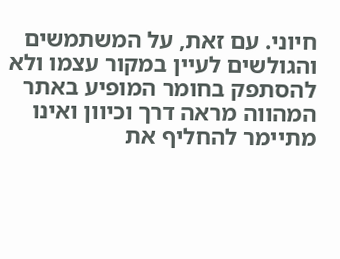חיוני. עם זאת, על המשתמשים והגולשים לעיין במקור עצמו ולא להסתפק בחומר המופיע באתר המהווה מראה דרך וכיוון ואינו מתיימר להחליף את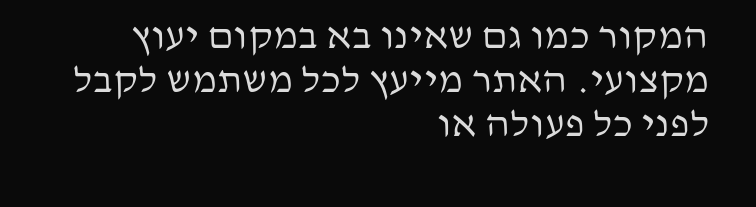המקור כמו גם שאינו בא במקום יעוץ מקצועי. האתר מייעץ לכל משתמש לקבל לפני כל פעולה או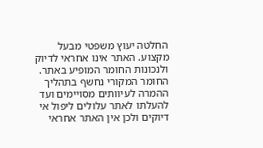החלטה יעוץ משפטי מבעל מקצוע. האתר אינו אחראי לדיוק ולנכונות החומר המופיע באתר. החומר המקורי נחשף בתהליך ההמרה לעיוותים מסויימים ועד להעלתו לאתר עלולים ליפול אי דיוקים ולכן אין האתר אחראי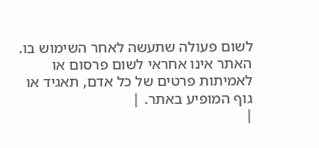לשום פעולה שתעשה לאחר השימוש בו. האתר אינו אחראי לשום פרסום או לאמיתות פרטים של כל אדם, תאגיד או גוף המופיע באתר. |
|